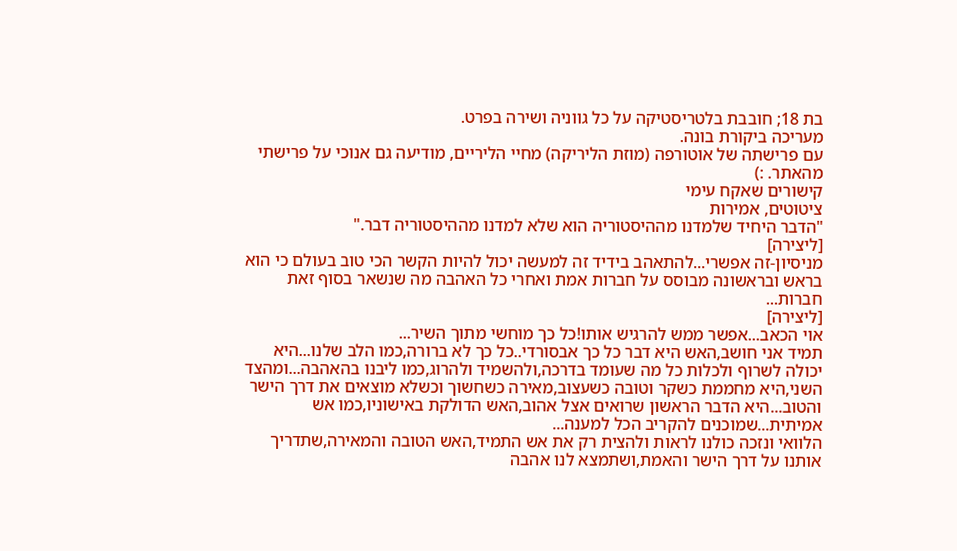בת 18; חובבת בלטריסטיקה על כל גווניה ושירה בפרט.
מעריכה ביקורת בונה.
עם פרישתה של אוטורפה (מוזת הליריקה) מחיי הליריים, מודיעה גם אנוכי על פרישתי מהאתר. :)
קישורים שאקח עימי
ציטוטים, אמירות
"הדבר היחיד שלמדנו מההיסטוריה הוא שלא למדנו מההיסטוריה דבר."
[ליצירה]
מניסיון-זה אפשרי...להתאהב בידיד זה למעשה יכול להיות הקשר הכי טוב בעולם כי הוא בראש ובראשונה מבוסס על חברות אמת ואחרי כל האהבה מה שנשאר בסוף זאת חברות...
[ליצירה]
אוי הכאב...אפשר ממש להרגיש אותו!כל כך מוחשי מתוך השיר...
תמיד אני חושב,האש היא דבר כל כך אבסורדי..כל כך לא ברורה,כמו הלב שלנו...היא יכולה לשרוף ולכלות כל מה שעומד בדרכה,ולהשמיד ולהרוג,כמו ליבנו בהאהבה...ומהצד השני,היא מחממת כשקר וטובה כשעצוב,מאירה כשחשוך וכשלא מוצאים את דרך הישר והטוב...היא הדבר הראשון שרואים אצל אהוב,האש הדולקת באישוניו,כמו אש אמיתית...שמוכנים להקריב הכל למענה...
הלוואי ונזכה כולנו לראות ולהצית רק את אש התמיד,האש הטובה והמאירה,שתדריך אותנו על דרך הישר והאמת,ושתמצא לנו אהבה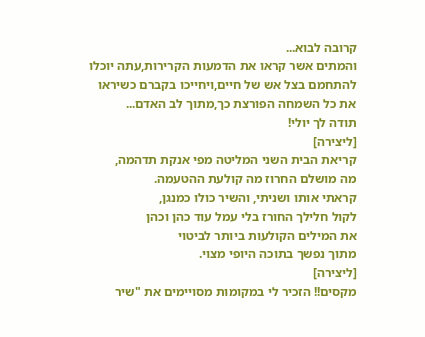קרובה לבוא...
והמתים אשר קראו את הדמעות הקרירות,עתה יוכלו להתחמם בצל אש של חיים,ויחייכו בקברם כשיראו את כל השמחה הפורצת כך,מתוך לב האדם...
תודה לך יולי!
[ליצירה]
קריאת הבית השני המליטה מפי אנקת תדהמה,
מה מושלם החרוז מה קולעת ההטעמה.
קראתי אותו ושניתי, והשיר כולו כמנגן,
לקול חלילך החורז בלי עמל עוד כהן וכהן
את המילים הקולעות ביותר לביטוי
מתוך נפשך בתוכה היופי מצוי.
[ליצירה]
מקסים!! הזכיר לי במקומות מסויימים את "שיר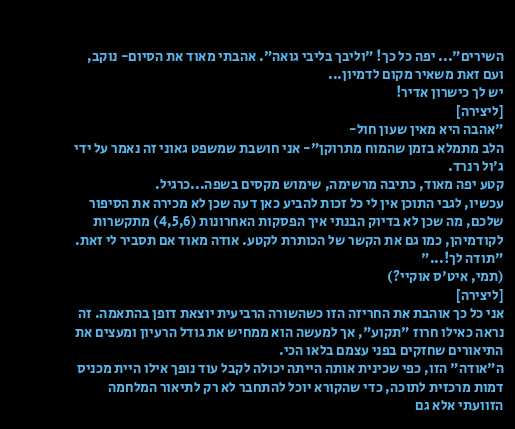השירים"... יפה כל כך! "וליבך בליבי גואה". אהבתי מאוד את הסיום- נוקב, ועם זאת משאיר מקום לדמיון...
יש לך כישרון אדיר!
[ליצירה]
"אהבה היא מאין שעון חול-
הלב מתמלא בזמן שהמוח מתרוקן"- אני חושבת שמשפט גאוני זה נאמר על ידי ג'ול רנרד.
קטע יפה מאוד, כתיבה מרשימה, שימוש מקסים בשפה...כרגיל.
עכשיו, לגבי התוכן אין לי כל זכות להביע כאן דעה שכן לא מכירה את הסיפור שלכם, מה שכן לא בדיוק הבנתי איך הפסקות האחרונות (4,5,6) מתקשרות לקודמיהן, כמו גם את הקשר של הכותרת לקטע. אודה מאוד אם תסביר לי זאת.
"תודה לך!..."
(תמי, איט'ס אוקיי?)
[ליצירה]
אני כל כך אוהבת את החריזה הזו כשהשורה הרביעית יוצאת דופן בהתאמה. זה נראה כאילו חרוז "תקוע", אך למעשה הוא ממחיש את גודל הרעיון ומעצים את התיאורים שחזקים בפני עצמם בלאו הכי.
ה"אודה" הזו, כפי שכינית אותה הייתה יכולה לקבל עוד נופך אילו היית מכניס דמות מרכזית לתוכה, כדי שהקורא יוכל להתחבר לא רק לתיאור המלחמה הזוועתי אלא גם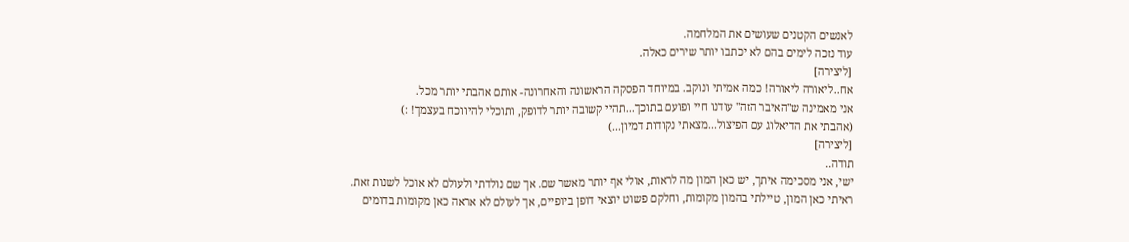לאנשים הקטנים שעושים את המלחמה.
עוד נזכה לימים בהם לא יכתבו יותר שירים כאלה.
[ליצירה]
אח..ליאורה ליאורה! כמה אמיתי ונוקב. במיוחד הפסקה הראשונה והאחרונה- אותם אהבתי יותר מכל.
אני מאמינה ש"האיבר הזה" עודנו חיי ופועם בתוכך...תהיי קשובה יותר לדופק, ותוכלי להיווכח בעצמך! :)
(אהבתי את הדיאלוג עם הפיצול...מצאתי נקודות דמיון...)
[ליצירה]
תודה..
ישי, אני מסכימה איתך, יש כאן המון מה לראות, אולי אף יותר מאשר שם. אך שם נולדתי ולעולם לא אוכל לשנות זאת.
ראיתי כאן המון, טיילתי בהמון מקומות, וחלקם פשוט יוצאי דופן ביופיים, אך לעולם לא אראה כאן מקומות בדומים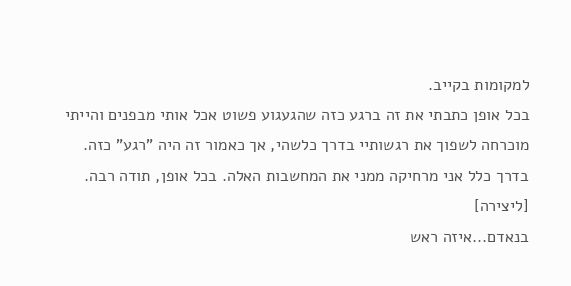למקומות בקייב.
בכל אופן כתבתי את זה ברגע כזה שהגעגוע פשוט אכל אותי מבפנים והייתי מוכרחה לשפוך את רגשותיי בדרך כלשהי, אך כאמור זה היה "רגע" כזה. בדרך כלל אני מרחיקה ממני את המחשבות האלה. בכל אופן, תודה רבה.
[ליצירה]
בנאדם...איזה ראש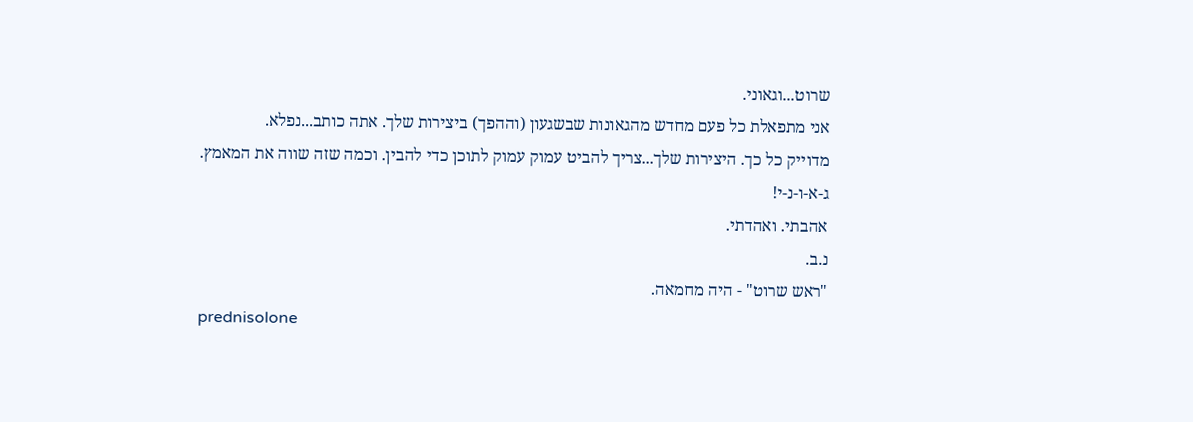שרוט...וגאוני.
אני מתפאלת כל פעם מחדש מהגאונות שבשגעון (וההפך) ביצירות שלך. אתה כותב...נפלא.
מדוייק כל כך. היצירות שלך...צריך להביט עמוק עמוק לתוכן כדי להבין. וכמה שזה שווה את המאמץ.
ג-א-ו-נ-י!
אהבתי. ואהדתי.
נ.ב.
"ראש שרוט" - היה מחמאה.
prednisolone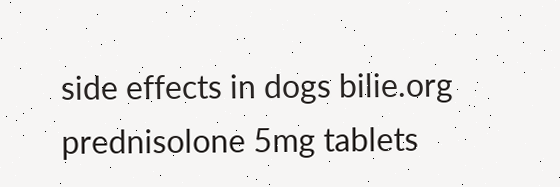side effects in dogs bilie.org prednisolone 5mg tablets